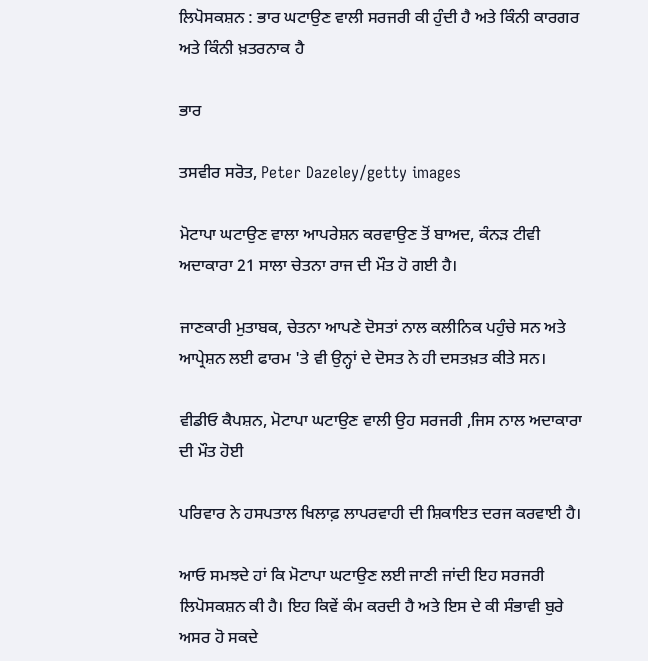ਲਿਪੋਸਕਸ਼ਨ : ਭਾਰ ਘਟਾਉਣ ਵਾਲੀ ਸਰਜਰੀ ਕੀ ਹੁੰਦੀ ਹੈ ਅਤੇ ਕਿੰਨੀ ਕਾਰਗਰ ਅਤੇ ਕਿੰਨੀ ਖ਼ਤਰਨਾਕ ਹੈ

ਭਾਰ

ਤਸਵੀਰ ਸਰੋਤ, Peter Dazeley/getty images

ਮੋਟਾਪਾ ਘਟਾਉਣ ਵਾਲਾ ਆਪਰੇਸ਼ਨ ਕਰਵਾਉਣ ਤੋਂ ਬਾਅਦ, ਕੰਨੜ ਟੀਵੀ ਅਦਾਕਾਰਾ 21 ਸਾਲਾ ਚੇਤਨਾ ਰਾਜ ਦੀ ਮੌਤ ਹੋ ਗਈ ਹੈ।

ਜਾਣਕਾਰੀ ਮੁਤਾਬਕ, ਚੇਤਨਾ ਆਪਣੇ ਦੋਸਤਾਂ ਨਾਲ ਕਲੀਨਿਕ ਪਹੁੰਚੇ ਸਨ ਅਤੇ ਆਪ੍ਰੇਸ਼ਨ ਲਈ ਫਾਰਮ 'ਤੇ ਵੀ ਉਨ੍ਹਾਂ ਦੇ ਦੋਸਤ ਨੇ ਹੀ ਦਸਤਖ਼ਤ ਕੀਤੇ ਸਨ।

ਵੀਡੀਓ ਕੈਪਸ਼ਨ, ਮੋਟਾਪਾ ਘਟਾਉਣ ਵਾਲੀ ਉਹ ਸਰਜਰੀ ,ਜਿਸ ਨਾਲ ਅਦਾਕਾਰਾ ਦੀ ਮੌਤ ਹੋਈ

ਪਰਿਵਾਰ ਨੇ ਹਸਪਤਾਲ ਖਿਲਾਫ਼ ਲਾਪਰਵਾਹੀ ਦੀ ਸ਼ਿਕਾਇਤ ਦਰਜ ਕਰਵਾਈ ਹੈ।

ਆਓ ਸਮਝਦੇ ਹਾਂ ਕਿ ਮੋਟਾਪਾ ਘਟਾਉਣ ਲਈ ਜਾਣੀ ਜਾਂਦੀ ਇਹ ਸਰਜਰੀ ਲਿਪੋਸਕਸ਼ਨ ਕੀ ਹੈ। ਇਹ ਕਿਵੇਂ ਕੰਮ ਕਰਦੀ ਹੈ ਅਤੇ ਇਸ ਦੇ ਕੀ ਸੰਭਾਵੀ ਬੁਰੇ ਅਸਰ ਹੋ ਸਕਦੇ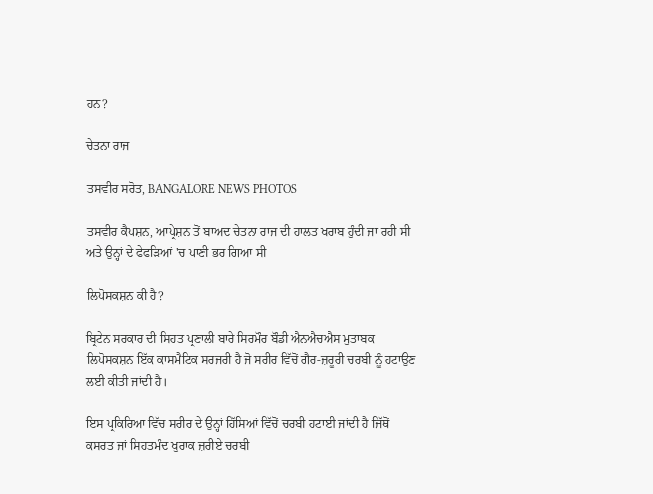ਹਨ?

ਚੇਤਨਾ ਰਾਜ

ਤਸਵੀਰ ਸਰੋਤ, BANGALORE NEWS PHOTOS

ਤਸਵੀਰ ਕੈਪਸ਼ਨ, ਆਪ੍ਰੇਸ਼ਨ ਤੋਂ ਬਾਅਦ ਚੇਤਨਾ ਰਾਜ ਦੀ ਹਾਲਤ ਖਰਾਬ ਹੁੰਦੀ ਜਾ ਰਹੀ ਸੀ ਅਤੇ ਉਨ੍ਹਾਂ ਦੇ ਫੇਫੜਿਆਂ 'ਚ ਪਾਣੀ ਭਰ ਗਿਆ ਸੀ

ਲਿਪੋਸਕਸ਼ਨ ਕੀ ਹੈ?

ਬ੍ਰਿਟੇਨ ਸਰਕਾਰ ਦੀ ਸਿਹਤ ਪ੍ਰਣਾਲੀ ਬਾਰੇ ਸਿਰਮੌਰ ਬੌਡੀ ਐਨਐਚਐਸ ਮੁਤਾਬਕ ਲਿਪੋਸਕਸ਼ਨ ਇੱਕ ਕਾਸਮੈਟਿਕ ਸਰਜਰੀ ਹੈ ਜੋ ਸਰੀਰ ਵਿੱਚੋਂ ਗੈਰ-ਜ਼ਰੂਰੀ ਚਰਬੀ ਨੂੰ ਹਟਾਉਣ ਲਈ ਕੀਤੀ ਜਾਂਦੀ ਹੈ।

ਇਸ ਪ੍ਰਕਿਰਿਆ ਵਿੱਚ ਸਰੀਰ ਦੇ ਉਨ੍ਹਾਂ ਹਿੱਸਿਆਂ ਵਿੱਚੋਂ ਚਰਬੀ ਹਟਾਈ ਜਾਂਦੀ ਹੈ ਜਿੱਥੋਂ ਕਸਰਤ ਜਾਂ ਸਿਹਤਮੰਦ ਖੁਰਾਕ ਜ਼ਰੀਏ ਚਰਬੀ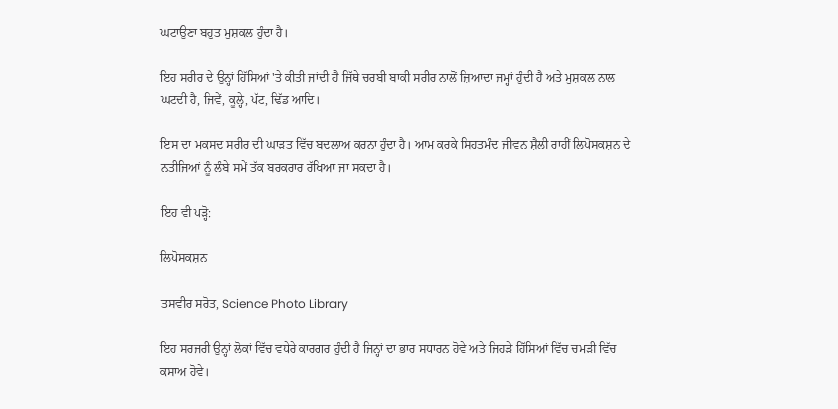ਘਟਾਉਣਾ ਬਹੁਤ ਮੁਸ਼ਕਲ ਹੁੰਦਾ ਹੈ।

ਇਹ ਸਰੀਰ ਦੇ ਉਨ੍ਹਾਂ ਹਿੱਸਿਆਂ 'ਤੇ ਕੀਤੀ ਜਾਂਦੀ ਹੈ ਜਿੱਥੇ ਚਰਬੀ ਬਾਕੀ ਸਰੀਰ ਨਾਲੋਂ ਜ਼ਿਆਦਾ ਜਮ੍ਹਾਂ ਹੁੰਦੀ ਹੈ ਅਤੇ ਮੁਸ਼ਕਲ ਨਾਲ ਘਟਦੀ ਹੈ, ਜਿਵੇਂ, ਕੂਲ੍ਹੇ, ਪੱਟ, ਢਿੱਡ ਆਦਿ।

ਇਸ ਦਾ ਮਕਸਦ ਸਰੀਰ ਦੀ ਘਾੜਤ ਵਿੱਚ ਬਦਲਾਅ ਕਰਨਾ ਹੁੰਦਾ ਹੈ। ਆਮ ਕਰਕੇ ਸਿਹਤਮੰਦ ਜੀਵਨ ਸ਼ੈਲੀ ਰਾਹੀਂ ਲਿਪੋਸਕਸ਼ਨ ਦੇ ਨਤੀਜਿਆਂ ਨੂੰ ਲੰਬੇ ਸਮੇਂ ਤੱਕ ਬਰਕਰਾਰ ਰੱਖਿਆ ਜਾ ਸਕਦਾ ਹੈ।

ਇਹ ਵੀ ਪੜ੍ਹੋ:

ਲਿਪੋਸਕਸ਼ਨ

ਤਸਵੀਰ ਸਰੋਤ, Science Photo Library

ਇਹ ਸਰਜਰੀ ਉਨ੍ਹਾਂ ਲੋਕਾਂ ਵਿੱਚ ਵਧੇਰੇ ਕਾਰਗਰ ਹੁੰਦੀ ਹੈ ਜਿਨ੍ਹਾਂ ਦਾ ਭਾਰ ਸਧਾਰਨ ਹੋਵੇ ਅਤੇ ਜਿਹੜੇ ਹਿੱਸਿਆਂ ਵਿੱਚ ਚਮੜੀ ਵਿੱਚ ਕਸਾਅ ਹੋਵੇ।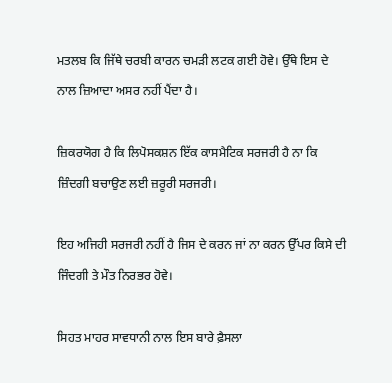ਮਤਲਬ ਕਿ ਜਿੱਥੇ ਚਰਬੀ ਕਾਰਨ ਚਮੜੀ ਲਟਕ ਗਈ ਹੋਵੇ। ਉੱਥੇ ਇਸ ਦੇ ਨਾਲ ਜ਼ਿਆਦਾ ਅਸਰ ਨਹੀਂ ਪੈਂਦਾ ਹੈ।

ਜ਼ਿਕਰਯੋਗ ਹੈ ਕਿ ਲਿਪੋਸਕਸ਼ਨ ਇੱਕ ਕਾਸਮੈਟਿਕ ਸਰਜਰੀ ਹੈ ਨਾ ਕਿ ਜ਼ਿੰਦਗੀ ਬਚਾਉਣ ਲਈ ਜ਼ਰੂਰੀ ਸਰਜਰੀ।

ਇਹ ਅਜਿਹੀ ਸਰਜਰੀ ਨਹੀਂ ਹੈ ਜਿਸ ਦੇ ਕਰਨ ਜਾਂ ਨਾ ਕਰਨ ਉੱਪਰ ਕਿਸੇ ਦੀ ਜਿੰਦਗੀ ਤੇ ਮੌਤ ਨਿਰਭਰ ਹੋਵੇ।

ਸਿਹਤ ਮਾਹਰ ਸਾਵਧਾਨੀ ਨਾਲ ਇਸ ਬਾਰੇ ਫ਼ੈਸਲਾ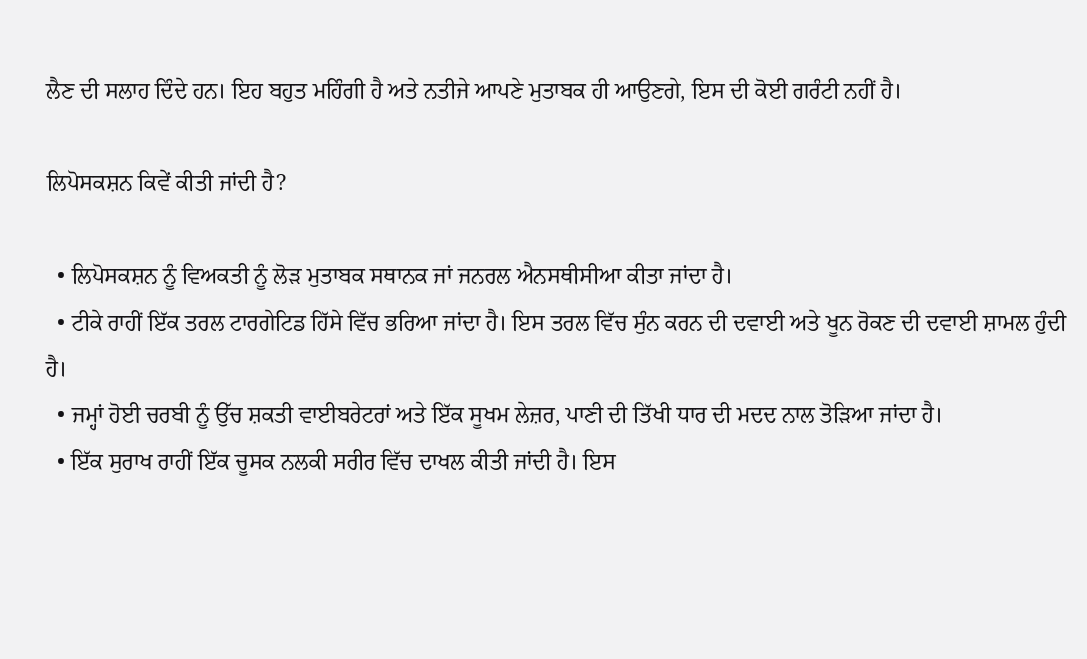ਲੈਣ ਦੀ ਸਲਾਹ ਦਿੰਦੇ ਹਨ। ਇਹ ਬਹੁਤ ਮਹਿੰਗੀ ਹੈ ਅਤੇ ਨਤੀਜੇ ਆਪਣੇ ਮੁਤਾਬਕ ਹੀ ਆਉਣਗੇ, ਇਸ ਦੀ ਕੋਈ ਗਰੰਟੀ ਨਹੀਂ ਹੈ।

ਲਿਪੋਸਕਸ਼ਨ ਕਿਵੇਂ ਕੀਤੀ ਜਾਂਦੀ ਹੈ?

  • ਲਿਪੋਸਕਸ਼ਨ ਨੂੰ ਵਿਅਕਤੀ ਨੂੰ ਲੋੜ ਮੁਤਾਬਕ ਸਥਾਨਕ ਜਾਂ ਜਨਰਲ ਐਨਸਥੀਸੀਆ ਕੀਤਾ ਜਾਂਦਾ ਹੈ।
  • ਟੀਕੇ ਰਾਹੀਂ ਇੱਕ ਤਰਲ ਟਾਰਗੇਟਿਡ ਹਿੱਸੇ ਵਿੱਚ ਭਰਿਆ ਜਾਂਦਾ ਹੈ। ਇਸ ਤਰਲ ਵਿੱਚ ਸੁੰਨ ਕਰਨ ਦੀ ਦਵਾਈ ਅਤੇ ਖੂਨ ਰੋਕਣ ਦੀ ਦਵਾਈ ਸ਼ਾਮਲ ਹੁੰਦੀ ਹੈ।
  • ਜਮ੍ਹਾਂ ਹੋਈ ਚਰਬੀ ਨੂੰ ਉੱਚ ਸ਼ਕਤੀ ਵਾਈਬਰੇਟਰਾਂ ਅਤੇ ਇੱਕ ਸੂਖਮ ਲੇਜ਼ਰ, ਪਾਣੀ ਦੀ ਤਿੱਖੀ ਧਾਰ ਦੀ ਮਦਦ ਨਾਲ ਤੋੜਿਆ ਜਾਂਦਾ ਹੈ।
  • ਇੱਕ ਸੁਰਾਖ ਰਾਹੀਂ ਇੱਕ ਚੂਸਕ ਨਲਕੀ ਸਰੀਰ ਵਿੱਚ ਦਾਖਲ ਕੀਤੀ ਜਾਂਦੀ ਹੈ। ਇਸ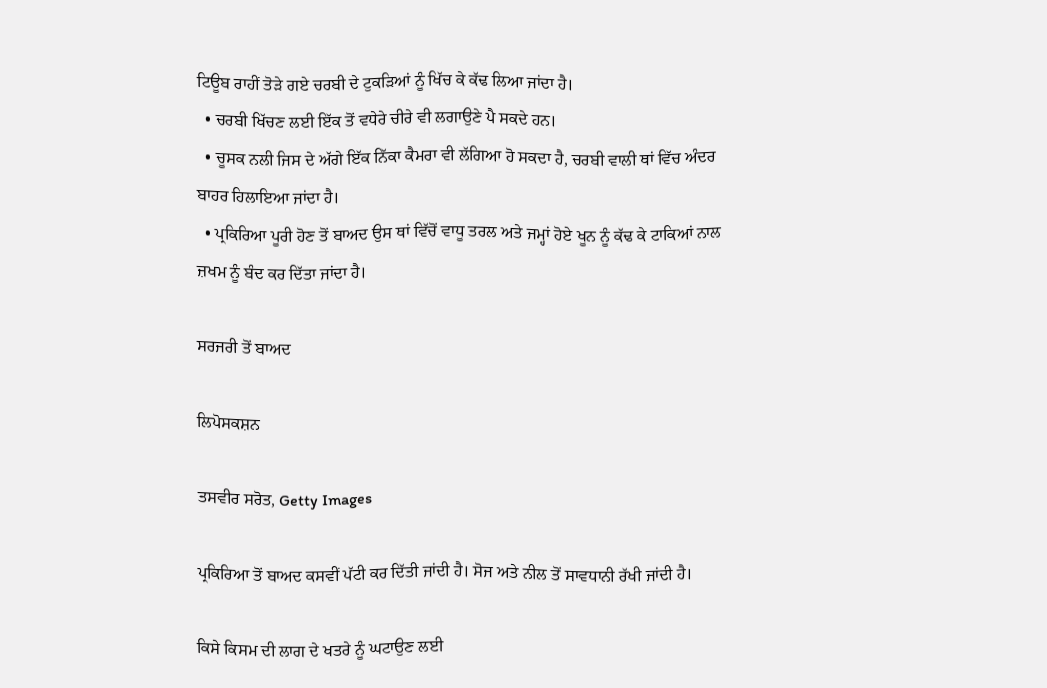ਟਿਊਬ ਰਾਹੀਂ ਤੋੜੇ ਗਏ ਚਰਬੀ ਦੇ ਟੁਕੜਿਆਂ ਨੂੰ ਖਿੱਚ ਕੇ ਕੱਢ ਲਿਆ ਜਾਂਦਾ ਹੈ।
  • ਚਰਬੀ ਖਿੱਚਣ ਲਈ ਇੱਕ ਤੋਂ ਵਧੇਰੇ ਚੀਰੇ ਵੀ ਲਗਾਉਣੇ ਪੈ ਸਕਦੇ ਹਨ।
  • ਚੂਸਕ ਨਲੀ ਜਿਸ ਦੇ ਅੱਗੇ ਇੱਕ ਨਿੱਕਾ ਕੈਮਰਾ ਵੀ ਲੱਗਿਆ ਹੋ ਸਕਦਾ ਹੈ, ਚਰਬੀ ਵਾਲੀ ਥਾਂ ਵਿੱਚ ਅੰਦਰ ਬਾਹਰ ਹਿਲਾਇਆ ਜਾਂਦਾ ਹੈ।
  • ਪ੍ਰਕਿਰਿਆ ਪੂਰੀ ਹੋਣ ਤੋਂ ਬਾਅਦ ਉਸ ਥਾਂ ਵਿੱਚੋਂ ਵਾਧੂ ਤਰਲ ਅਤੇ ਜਮ੍ਹਾਂ ਹੋਏ ਖੂਨ ਨੂੰ ਕੱਢ ਕੇ ਟਾਕਿਆਂ ਨਾਲ ਜ਼ਖਮ ਨੂੰ ਬੰਦ ਕਰ ਦਿੱਤਾ ਜਾਂਦਾ ਹੈ।

ਸਰਜਰੀ ਤੋਂ ਬਾਅਦ

ਲਿਪੋਸਕਸ਼ਨ

ਤਸਵੀਰ ਸਰੋਤ, Getty Images

ਪ੍ਰਕਿਰਿਆ ਤੋਂ ਬਾਅਦ ਕਸਵੀਂ ਪੱਟੀ ਕਰ ਦਿੱਤੀ ਜਾਂਦੀ ਹੈ। ਸੋਜ ਅਤੇ ਨੀਲ ਤੋਂ ਸਾਵਧਾਨੀ ਰੱਖੀ ਜਾਂਦੀ ਹੈ।

ਕਿਸੇ ਕਿਸਮ ਦੀ ਲਾਗ ਦੇ ਖਤਰੇ ਨੂੰ ਘਟਾਉਣ ਲਈ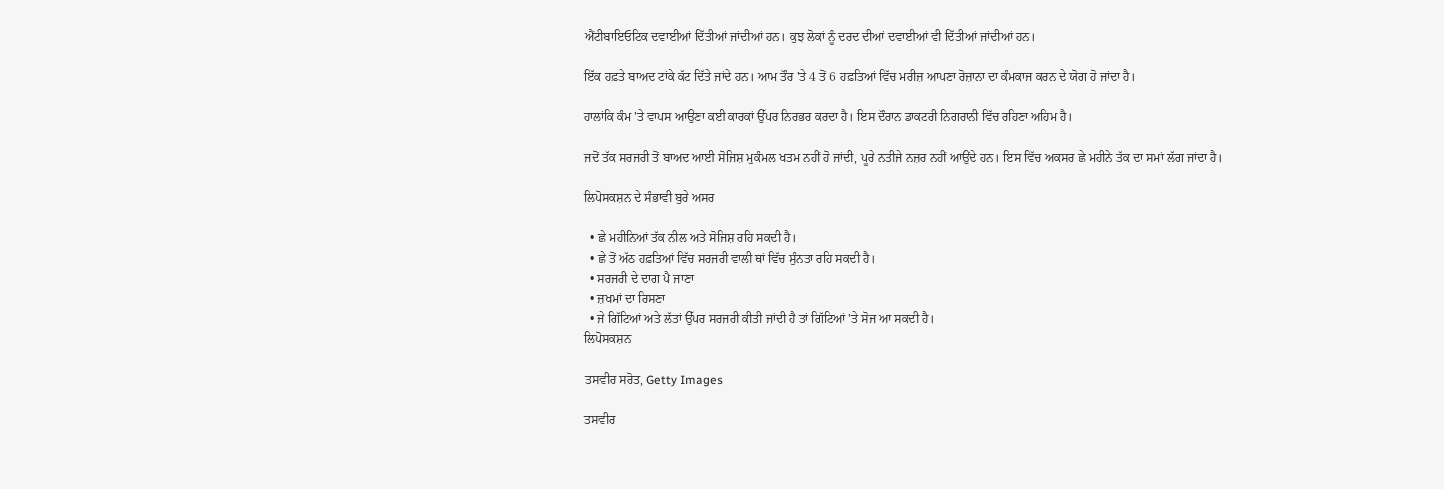ਐਂਟੀਬਾਇਓਟਿਕ ਦਵਾਈਆਂ ਦਿੱਤੀਆਂ ਜਾਂਦੀਆਂ ਹਨ। ਕੁਝ ਲੋਕਾਂ ਨੂੰ ਦਰਦ ਦੀਆਂ ਦਵਾਈਆਂ ਵੀ ਦਿੱਤੀਆਂ ਜਾਂਦੀਆਂ ਹਨ।

ਇੱਕ ਹਫ਼ਤੇ ਬਾਅਦ ਟਾਂਕੇ ਕੱਟ ਦਿੱਤੇ ਜਾਂਦੇ ਹਨ। ਆਮ ਤੌਰ 'ਤੇ 4 ਤੋਂ 6 ਹਫ਼ਤਿਆਂ ਵਿੱਚ ਮਰੀਜ਼ ਆਪਣਾ ਰੋਜ਼ਾਨਾ ਦਾ ਕੰਮਕਾਜ ਕਰਨ ਦੇ ਯੋਗ ਹੋ ਜਾਂਦਾ ਹੈ।

ਹਾਲਾਂਕਿ ਕੰਮ 'ਤੇ ਵਾਪਸ ਆਉਣਾ ਕਈ ਕਾਰਕਾਂ ਉੱਪਰ ਨਿਰਭਰ ਕਰਦਾ ਹੈ। ਇਸ ਦੌਰਾਨ ਡਾਕਟਰੀ ਨਿਗਰਾਨੀ ਵਿੱਚ ਰਹਿਣਾ ਅਹਿਮ ਹੈ।

ਜਦੋਂ ਤੱਕ ਸਰਜਰੀ ਤੋਂ ਬਾਅਦ ਆਈ ਸੋਜਿਸ਼ ਮੁਕੰਮਲ ਖਤਮ ਨਹੀਂ ਹੋ ਜਾਂਦੀ, ਪੂਰੇ ਨਤੀਜੇ ਨਜ਼ਰ ਨਹੀਂ ਆਉਂਦੇ ਹਨ। ਇਸ ਵਿੱਚ ਅਕਸਰ ਛੇ ਮਹੀਨੇ ਤੱਕ ਦਾ ਸਮਾਂ ਲੱਗ ਜਾਂਦਾ ਹੈ।

ਲਿਪੋਸਕਸ਼ਨ ਦੇ ਸੰਭਾਵੀ ਬੁਰੇ ਅਸਰ

  • ਛੇ ਮਹੀਨਿਆਂ ਤੱਕ ਨੀਲ ਅਤੇ ਸੋਜਿਸ਼ ਰਹਿ ਸਕਦੀ ਹੈ।
  • ਛੇ ਤੋਂ ਅੱਠ ਹਫ਼ਤਿਆਂ ਵਿੱਚ ਸਰਜਰੀ ਵਾਲੀ ਥਾਂ ਵਿੱਚ ਸੁੰਨਤਾ ਰਹਿ ਸਕਦੀ ਹੈ।
  • ਸਰਜਰੀ ਦੇ ਦਾਗ ਪੈ ਜਾਣਾ
  • ਜ਼ਖਮਾਂ ਦਾ ਰਿਸਣਾ
  • ਜੇ ਗਿੱਟਿਆਂ ਅਤੇ ਲੱਤਾਂ ਉੱਪਰ ਸਰਜਰੀ ਕੀਤੀ ਜਾਂਦੀ ਹੈ ਤਾਂ ਗਿੱਟਿਆਂ 'ਤੇ ਸੋਜ ਆ ਸਕਦੀ ਹੈ।
ਲਿਪੋਸਕਸ਼ਨ

ਤਸਵੀਰ ਸਰੋਤ, Getty Images

ਤਸਵੀਰ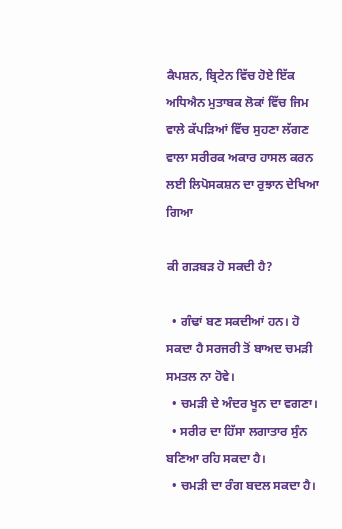ਕੈਪਸ਼ਨ, ਬ੍ਰਿਟੇਨ ਵਿੱਚ ਹੋਏ ਇੱਕ ਅਧਿਐਨ ਮੁਤਾਬਕ ਲੋਕਾਂ ਵਿੱਚ ਜਿਮ ਵਾਲੇ ਕੱਪੜਿਆਂ ਵਿੱਚ ਸੁਹਣਾ ਲੱਗਣ ਵਾਲਾ ਸਰੀਰਕ ਅਕਾਰ ਹਾਸਲ ਕਰਨ ਲਈ ਲਿਪੋਸਕਸ਼ਨ ਦਾ ਰੁਝਾਨ ਦੇਖਿਆ ਗਿਆ

ਕੀ ਗੜਬੜ ਹੋ ਸਕਦੀ ਹੈ?

  • ਗੰਢਾਂ ਬਣ ਸਕਦੀਆਂ ਹਨ। ਹੋ ਸਕਦਾ ਹੈ ਸਰਜਰੀ ਤੋਂ ਬਾਅਦ ਚਮੜੀ ਸਮਤਲ ਨਾ ਹੋਵੇ।
  • ਚਮੜੀ ਦੇ ਅੰਦਰ ਖੂਨ ਦਾ ਵਗਣਾ।
  • ਸਰੀਰ ਦਾ ਹਿੱਸਾ ਲਗਾਤਾਰ ਸੁੰਨ ਬਣਿਆ ਰਹਿ ਸਕਦਾ ਹੈ।
  • ਚਮੜੀ ਦਾ ਰੰਗ ਬਦਲ ਸਕਦਾ ਹੈ।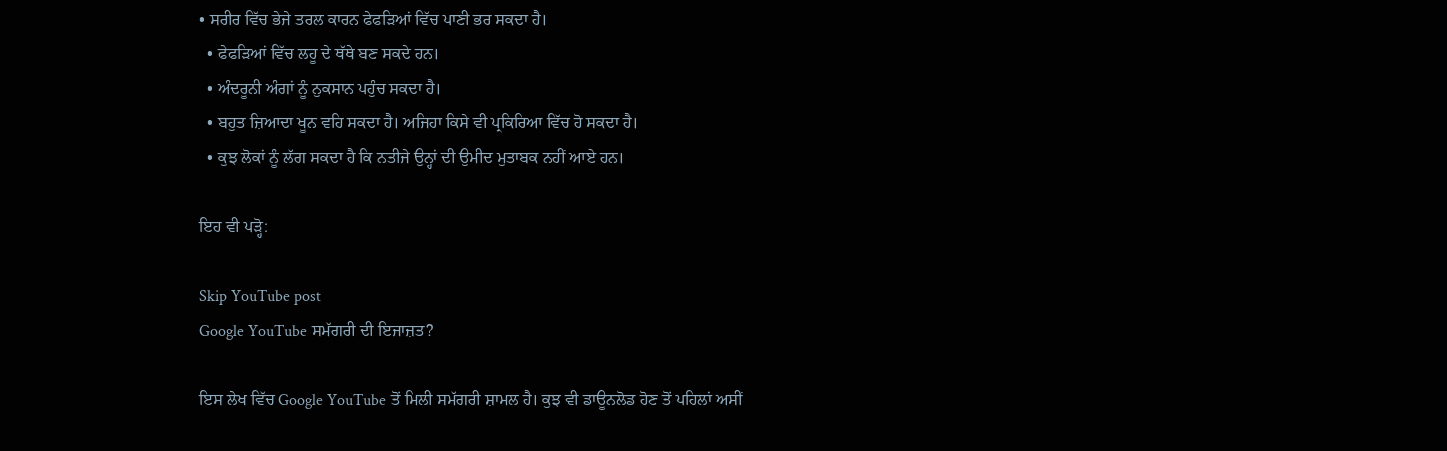• ਸਰੀਰ ਵਿੱਚ ਭੇਜੇ ਤਰਲ ਕਾਰਨ ਫੇਫੜਿਆਂ ਵਿੱਚ ਪਾਣੀ ਭਰ ਸਕਦਾ ਹੈ।
  • ਫੇਫੜਿਆਂ ਵਿੱਚ ਲਹੂ ਦੇ ਥੱਥੇ ਬਣ ਸਕਦੇ ਹਨ।
  • ਅੰਦਰੂਨੀ ਅੰਗਾਂ ਨੂੰ ਨੁਕਸਾਨ ਪਹੁੰਚ ਸਕਦਾ ਹੈ।
  • ਬਹੁਤ ਜ਼ਿਆਦਾ ਖੂਨ ਵਹਿ ਸਕਦਾ ਹੈ। ਅਜਿਹਾ ਕਿਸੇ ਵੀ ਪ੍ਰਕਿਰਿਆ ਵਿੱਚ ਹੋ ਸਕਦਾ ਹੈ।
  • ਕੁਝ ਲੋਕਾਂ ਨੂੰ ਲੱਗ ਸਕਦਾ ਹੈ ਕਿ ਨਤੀਜੇ ਉਨ੍ਹਾਂ ਦੀ ਉਮੀਦ ਮੁਤਾਬਕ ਨਹੀਂ ਆਏ ਹਨ।

ਇਹ ਵੀ ਪੜ੍ਹੋ:

Skip YouTube post
Google YouTube ਸਮੱਗਰੀ ਦੀ ਇਜਾਜ਼ਤ?

ਇਸ ਲੇਖ ਵਿੱਚ Google YouTube ਤੋਂ ਮਿਲੀ ਸਮੱਗਰੀ ਸ਼ਾਮਲ ਹੈ। ਕੁਝ ਵੀ ਡਾਊਨਲੋਡ ਹੋਣ ਤੋਂ ਪਹਿਲਾਂ ਅਸੀਂ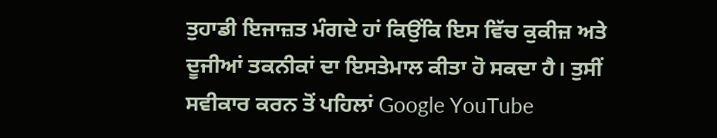ਤੁਹਾਡੀ ਇਜਾਜ਼ਤ ਮੰਗਦੇ ਹਾਂ ਕਿਉਂਕਿ ਇਸ ਵਿੱਚ ਕੁਕੀਜ਼ ਅਤੇ ਦੂਜੀਆਂ ਤਕਨੀਕਾਂ ਦਾ ਇਸਤੇਮਾਲ ਕੀਤਾ ਹੋ ਸਕਦਾ ਹੈ। ਤੁਸੀਂ ਸਵੀਕਾਰ ਕਰਨ ਤੋਂ ਪਹਿਲਾਂ Google YouTube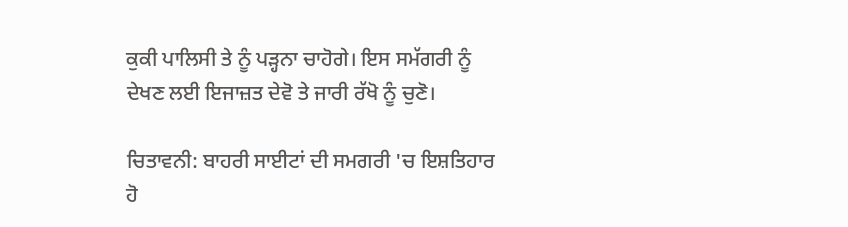ਕੁਕੀ ਪਾਲਿਸੀ ਤੇ ਨੂੰ ਪੜ੍ਹਨਾ ਚਾਹੋਗੇ। ਇਸ ਸਮੱਗਰੀ ਨੂੰ ਦੇਖਣ ਲਈ ਇਜਾਜ਼ਤ ਦੇਵੋ ਤੇ ਜਾਰੀ ਰੱਖੋ ਨੂੰ ਚੁਣੋ।

ਚਿਤਾਵਨੀ: ਬਾਹਰੀ ਸਾਈਟਾਂ ਦੀ ਸਮਗਰੀ 'ਚ ਇਸ਼ਤਿਹਾਰ ਹੋ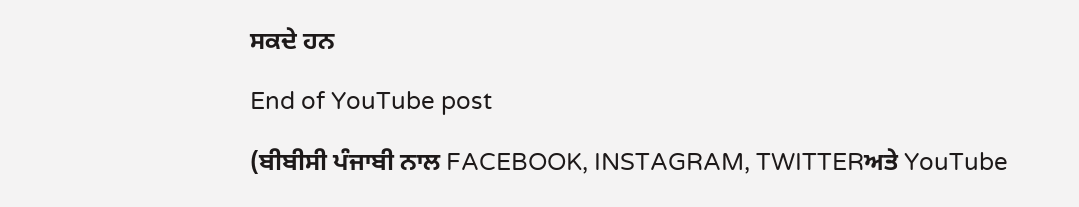ਸਕਦੇ ਹਨ

End of YouTube post

(ਬੀਬੀਸੀ ਪੰਜਾਬੀ ਨਾਲ FACEBOOK, INSTAGRAM, TWITTERਅਤੇ YouTube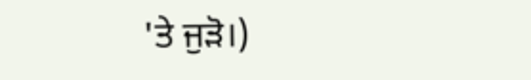'ਤੇ ਜੁੜੋ।)